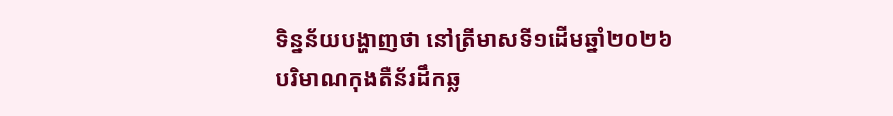ទិន្នន័យបង្ហាញថា នៅត្រីមាសទី១ដើមឆ្នាំ២០២៦ បរិមាណកុងតឺន័រដឹកឆ្ល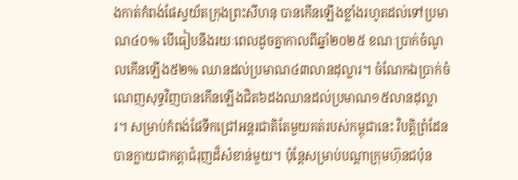ងកាត់កំពង់ផែស្វយ័តក្រុងព្រះសីហនុ បានកើនឡើងខ្លាំងរហូតដល់ទៅប្រមាណ៤០% បើធៀបនឹងរយៈពេលដូចគ្នាកាលពីឆ្នាំ២០២៥ ខណៈប្រាក់ចំណូលកើនឡើង៥២% ឈានដល់ប្រមាណ៤៣លានដុល្លារ។ ចំណែកឯប្រាក់ចំណេញសុទ្ធវិញបានកើនឡើងជិត៦ដងឈានដល់ប្រមាណ១៥លានដុល្លារ។ សម្រាប់កំពង់ផែទឹកជ្រៅអន្តរជាតិតែមួយគត់របស់កម្ពុជានេះ វិបត្តិព្រំដែនបានក្លាយជាកត្តាជំរុញដ៏សំខាន់មួយ។ ប៉ុន្តែសម្រាប់បណ្ដាក្រុមហ៊ុនជប៉ុន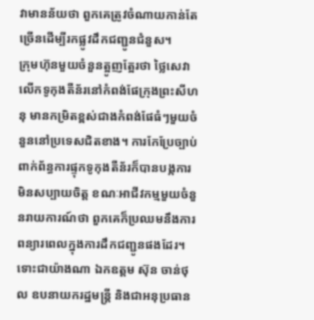វាមានន័យថា ពួកគេត្រូវចំណាយកាន់តែច្រើនដើម្បីរកផ្លូវដឹកជញ្ជូនជំនួស។
ក្រុមហ៊ុនមួយចំនួនត្អូញត្អែរថា ថ្លៃសេវាលើកទូកុងតឺន័រនៅកំពង់ផែក្រុងព្រះសីហនុ មានកម្រិតខ្ពស់ជាងកំពង់ផែធំៗមួយចំនួននៅប្រទេសជិតខាង។ ការកែប្រែច្បាប់ពាក់ព័ន្ធការផ្ទុកទូកុងតឺន័រក៏បានបង្កការមិនសប្បាយចិត្ត ខណៈអាជីវកម្មមួយចំនួនរាយការណ៍ថា ពួកគេក៏ប្រឈមនឹងការពន្យារពេលក្នុងការដឹកជញ្ជូនផងដែរ។
ទោះជាយ៉ាងណា ឯកឧត្តម ស៊ុន ចាន់ថុល ឧបនាយករដ្ឋមន្ត្រី និងជាអនុប្រធាន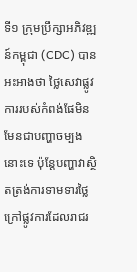ទី១ ក្រុមប្រឹក្សាអភិវឌ្ឍន៍កម្ពុជា (CDC) បានអះអាងថា ថ្លៃសេវាផ្លូវការរបស់កំពង់ផែមិនមែនជាបញ្ហាចម្បងនោះទេ ប៉ុន្តែបញ្ហាវាស្ថិតត្រង់ការទាមទារថ្លៃក្រៅផ្លូវការដែលរាជរ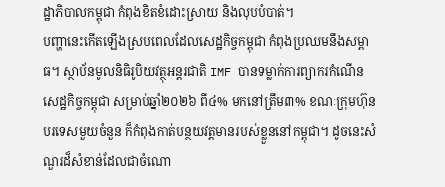ដ្ឋាភិបាលកម្ពុជា កំពុងខិតខំដោះស្រាយ និងលុបបំបាត់។
បញ្ហានេះកើតឡើងស្របពេលដែលសេដ្ឋកិច្ចកម្ពុជា កំពុងប្រឈមនឹងសម្ពាធ។ ស្ថាប័នមូលនិធិរូបិយវត្ថុអន្តរជាតិ IMF បានទម្លាក់ការព្យាករកំណើនសេដ្ឋកិច្ចកម្ពុជា សម្រាប់ឆ្នាំ២០២៦ ពី៤% មកនៅត្រឹម៣% ខណៈក្រុមហ៊ុនបរទេសមួយចំនួន ក៏កំពុងកាត់បន្ថយវត្តមានរបស់ខ្លួននៅកម្ពុជា។ ដូចនេះសំណួរដ៏សំខាន់ដែលជាចំណោ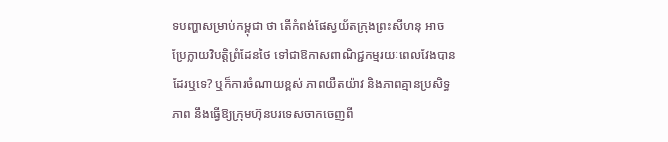ទបញ្ហាសម្រាប់កម្ពុជា ថា តើកំពង់ផែស្វយ័តក្រុងព្រះសីហនុ អាចប្រែក្លាយវិបត្តិព្រំដែនថៃ ទៅជាឱកាសពាណិជ្ជកម្មរយៈពេលវែងបានដែរឬទេ? ឬក៏ការចំណាយខ្ពស់ ភាពយឺតយ៉ាវ និងភាពគ្មានប្រសិទ្ធភាព នឹងធ្វើឱ្យក្រុមហ៊ុនបរទេសចាកចេញពី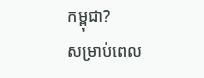កម្ពុជា?
សម្រាប់ពេល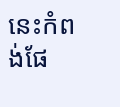នេះកំពង់ផែ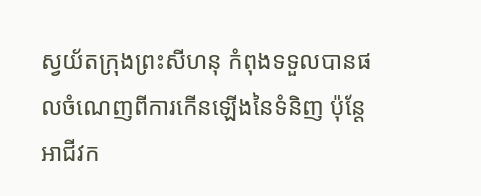ស្វយ័តក្រុងព្រះសីហនុ កំពុងទទួលបានផលចំណេញពីការកើនឡើងនៃទំនិញ ប៉ុន្តែអាជីវក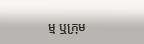ម្ម ឬក្រុម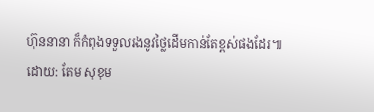ហ៊ុននានា ក៏កំពុងទទួលរងនូវថ្លៃដើមកាន់តែខ្ពស់ផងដែរ៕
ដោយ: តែម សុខុម